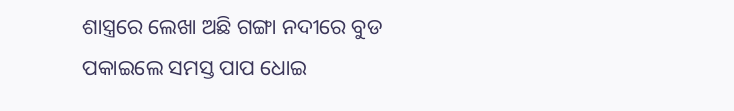ଶାସ୍ତ୍ରରେ ଲେଖା ଅଛି ଗଙ୍ଗା ନଦୀରେ ବୁଡ ପକାଇଲେ ସମସ୍ତ ପାପ ଧୋଇ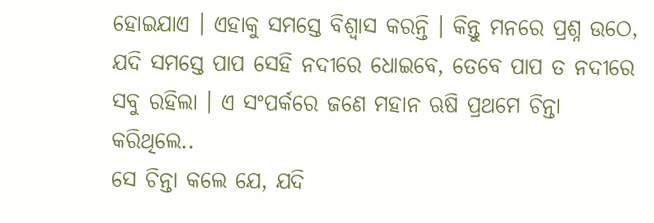ହୋଇଯାଏ । ଏହାକୁ ସମସ୍ତେ ବିଶ୍ୱାସ କରନ୍ତି । କିନ୍ତୁ ମନରେ ପ୍ରଶ୍ନ ଉଠେ, ଯଦି ସମସ୍ତେ ପାପ ସେହି ନଦୀରେ ଧୋଇବେ, ତେବେ ପାପ ତ ନଦୀରେ ସବୁ ରହିଲା । ଏ ସଂପର୍କରେ ଜଣେ ମହାନ ଋଷି ପ୍ରଥମେ ଚିନ୍ତା କରିଥିଲେ..
ସେ ଚିନ୍ତା କଲେ ଯେ, ଯଦି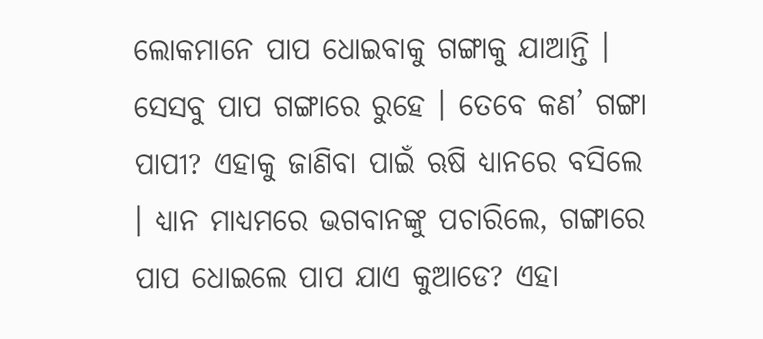ଲୋକମାନେ ପାପ ଧୋଇବାକୁ ଗଙ୍ଗାକୁ ଯାଆନ୍ତି । ସେସବୁ ପାପ ଗଙ୍ଗାରେ ରୁହେ । ତେବେ କଣ’ ଗଙ୍ଗା ପାପୀ? ଏହାକୁ ଜାଣିବା ପାଇଁ ଋଷି ଧ୍ୟାନରେ ବସିଲେ । ଧ୍ୟାନ ମାଧ୍ୟମରେ ଭଗବାନଙ୍କୁ ପଚାରିଲେ, ଗଙ୍ଗାରେ ପାପ ଧୋଇଲେ ପାପ ଯାଏ କୁଆଡେ? ଏହା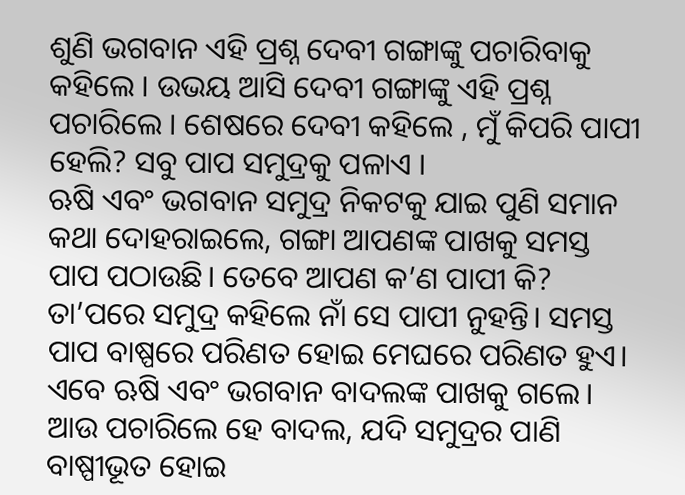ଶୁଣି ଭଗବାନ ଏହି ପ୍ରଶ୍ନ ଦେବୀ ଗଙ୍ଗାଙ୍କୁ ପଚାରିବାକୁ କହିଲେ । ଉଭୟ ଆସି ଦେବୀ ଗଙ୍ଗାଙ୍କୁ ଏହି ପ୍ରଶ୍ନ ପଚାରିଲେ । ଶେଷରେ ଦେବୀ କହିଲେ , ମୁଁ କିପରି ପାପୀ ହେଲି? ସବୁ ପାପ ସମୁଦ୍ରକୁ ପଳାଏ ।
ଋଷି ଏବଂ ଭଗବାନ ସମୁଦ୍ର ନିକଟକୁ ଯାଇ ପୁଣି ସମାନ କଥା ଦୋହରାଇଲେ, ଗଙ୍ଗା ଆପଣଙ୍କ ପାଖକୁ ସମସ୍ତ ପାପ ପଠାଉଛି। ତେବେ ଆପଣ କ’ଣ ପାପୀ କି? ତା’ପରେ ସମୁଦ୍ର କହିଲେ ନାଁ ସେ ପାପୀ ନୁହନ୍ତି। ସମସ୍ତ ପାପ ବାଷ୍ପରେ ପରିଣତ ହୋଇ ମେଘରେ ପରିଣତ ହୁଏ। ଏବେ ଋଷି ଏବଂ ଭଗବାନ ବାଦଲଙ୍କ ପାଖକୁ ଗଲେ। ଆଉ ପଚାରିଲେ ହେ ବାଦଲ, ଯଦି ସମୁଦ୍ରର ପାଣି ବାଷ୍ପୀଭୂତ ହୋଇ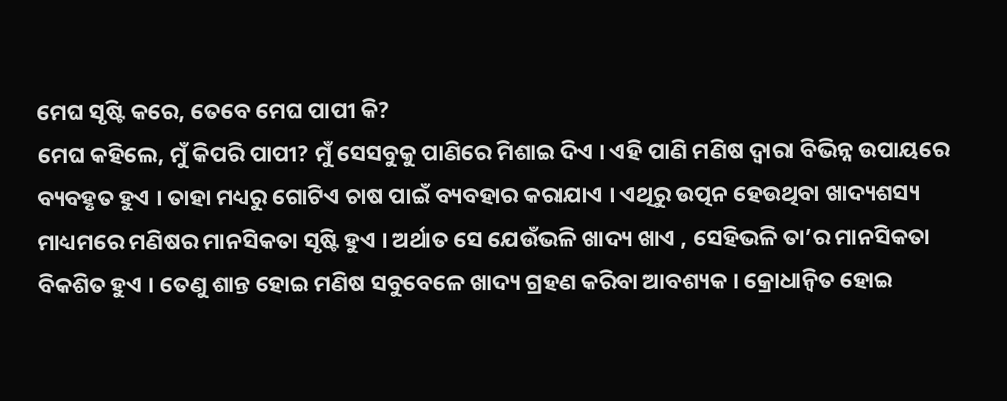ମେଘ ସୃଷ୍ଟି କରେ, ତେବେ ମେଘ ପାପୀ କି?
ମେଘ କହିଲେ, ମୁଁ କିପରି ପାପୀ? ମୁଁ ସେସବୁକୁ ପାଣିରେ ମିଶାଇ ଦିଏ । ଏହି ପାଣି ମଣିଷ ଦ୍ୱାରା ବିଭିନ୍ନ ଉପାୟରେ ବ୍ୟବହୃତ ହୁଏ । ତାହା ମଧ୍ୟରୁ ଗୋଟିଏ ଚାଷ ପାଇଁ ବ୍ୟବହାର କରାଯାଏ । ଏଥିରୁ ଉତ୍ପନ ହେଉଥିବା ଖାଦ୍ୟଶସ୍ୟ ମାଧ୍ୟମରେ ମଣିଷର ମାନସିକତା ସୃଷ୍ଟି ହୁଏ । ଅର୍ଥାତ ସେ ଯେଉଁଭଳି ଖାଦ୍ୟ ଖାଏ , ସେହିଭଳି ତା’ର ମାନସିକତା ବିକଶିତ ହୁଏ । ତେଣୁ ଶାନ୍ତ ହୋଇ ମଣିଷ ସବୁବେଳେ ଖାଦ୍ୟ ଗ୍ରହଣ କରିବା ଆବଶ୍ୟକ । କ୍ରୋଧାନ୍ୱିତ ହୋଇ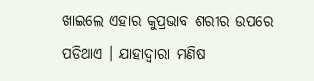ଖାଇଲେ ଏହାର କୁପ୍ରଭାବ ଶରୀର ଉପରେ ପଡିଥାଏ । ଯାହାଦ୍ୱାରା ମଣିଷ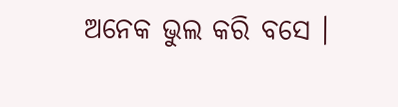ଅନେକ ଭୁଲ କରି ବସେ ।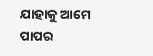ଯାହାକୁ ଆମେ ପାପର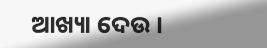ଆଖ୍ୟା ଦେଉ ।